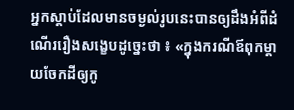អ្នកស្តាប់ដែលមានចម្ងល់រូបនេះបានឲ្យដឹងអំពីដំណើររឿងសង្ខេបដូច្នេះថា ៖ «ក្នុងករណីឪពុកម្តាយចែកដីឲ្យកូ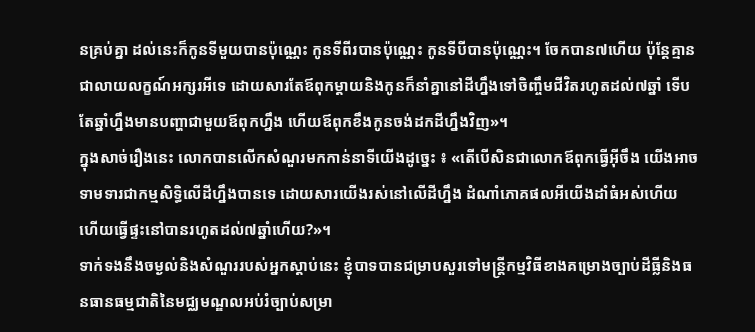នគ្រប់គ្នា ដល់នេះក៏កូនទីមួយបានប៉ុណ្ណេះ កូនទីពីរបានប៉ុណ្ណេះ កូនទីបីបានប៉ុណ្ណេះ។ ចែកបាន៧ហើយ ប៉ុន្តែគ្មានជាលាយលក្ខណ៍អក្សរអីទេ ដោយសារតែឪពុកម្តាយនិងកូនក៏នាំគ្នានៅដីហ្នឹងទៅចិញ្ចឹមជីវិតរហូតដល់៧ឆ្នាំ ទើបតែឆ្នាំហ្នឹងមានបញ្ហាជាមួយឪពុកហ្នឹង ហើយឪពុកខឹងកូនចង់ដកដីហ្នឹងវិញ»។
ក្នុងសាច់រឿងនេះ លោកបានលើកសំណួរមកកាន់នាទីយើងដូច្នេះ ៖ «តើបើសិនជាលោកឪពុកធ្វើអ៊ីចឹង យើងអាចទាមទារជាកម្មសិទ្ធិលើដីហ្នឹងបានទេ ដោយសារយើងរស់នៅលើដីហ្នឹង ដំណាំភោគផលអីយើងដាំធំអស់ហើយ ហើយធ្វើផ្ទះនៅបានរហូតដល់៧ឆ្នាំហើយ?»។
ទាក់ទងនឹងចម្ងល់និងសំណួររបស់អ្នកស្តាប់នេះ ខ្ញុំបាទបានជម្រាបសួរទៅមន្ត្រីកម្មវិធីខាងគម្រោងច្បាប់ដីធ្លីនិងធនធានធម្មជាតិនៃមជ្ឈមណ្ឌលអប់រំច្បាប់សម្រា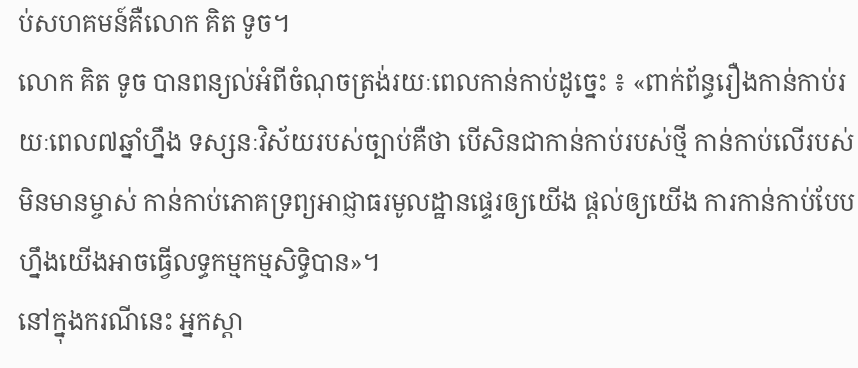ប់សហគមន៍គឺលោក គិត ទូច។
លោក គិត ទូច បានពន្យល់អំពីចំណុចត្រង់រយៈពេលកាន់កាប់ដូច្នេះ ៖ «ពាក់ព័ន្ធរឿងកាន់កាប់រយៈពេល៧ឆ្នាំហ្នឹង ទស្សនៈវិស័យរបស់ច្បាប់គឺថា បើសិនជាកាន់កាប់របស់ថ្មី កាន់កាប់លើរបស់មិនមានម្ចាស់ កាន់កាប់ភោគទ្រព្យអាជ្ញាធរមូលដ្ឋានផ្ទេរឲ្យយើង ផ្តល់ឲ្យយើង ការកាន់កាប់បែបហ្នឹងយើងអាចធ្វើលទ្ធកម្មកម្មសិទ្ធិបាន»។
នៅក្នុងករណីនេះ អ្នកស្តា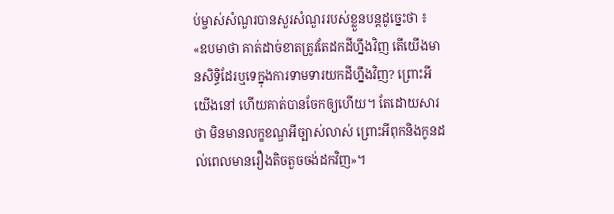ប់ម្ចាស់សំណួរបានសួរសំណួររបស់ខ្លួនបន្តដូច្នេះថា ៖ «ឧបមាថា គាត់ដាច់ខាតត្រូវតែដកដីហ្នឹងវិញ តើយើងមានសិទ្ធិដែរឬទេក្នុងការទាមទារយកដីហ្នឹងវិញ? ព្រោះអីយើងនៅ ហើយគាត់បានចែកឲ្យហើយ។ តែដោយសារថា មិនមានលក្ខខណ្ឌអីច្បាស់លាស់ ព្រោះអីពុកនិងកូនដល់ពេលមានរឿងតិចតួចចង់ដកវិញ»។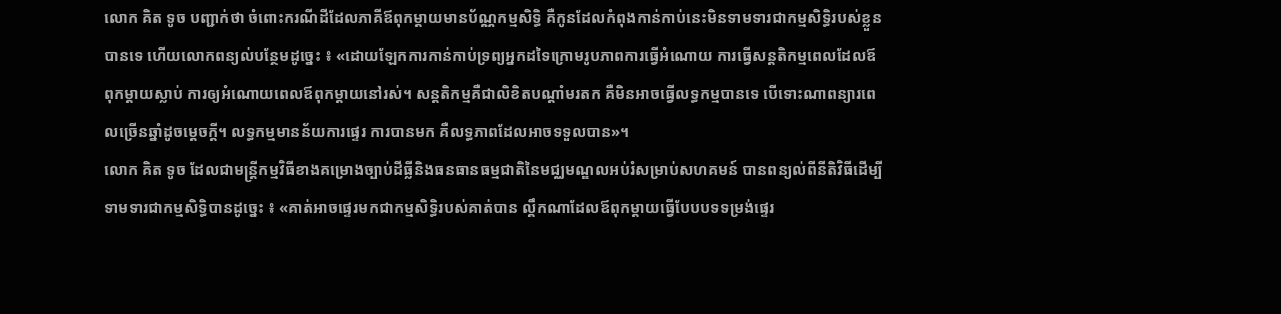លោក គិត ទូច បញ្ជាក់ថា ចំពោះករណីដីដែលភាគីឪពុកម្តាយមានប័ណ្ណកម្មសិទ្ធិ គឺកូនដែលកំពុងកាន់កាប់នេះមិនទាមទារជាកម្មសិទ្ធិរបស់ខ្លួនបានទេ ហើយលោកពន្យល់បន្ថែមដូច្នេះ ៖ «ដោយឡែកការកាន់កាប់ទ្រព្យអ្នកដទៃក្រោមរូបភាពការធ្វើអំណោយ ការធ្វើសន្តតិកម្មពេលដែលឪពុកម្តាយស្លាប់ ការឲ្យអំណោយពេលឪពុកម្តាយនៅរស់។ សន្តតិកម្មគឺជាលិខិតបណ្តាំមរតក គឺមិនអាចធ្វើលទ្ធកម្មបានទេ បើទោះណាពន្យារពេលច្រើនឆ្នាំដូចម្តេចក្តី។ លទ្ធកម្មមានន័យការផ្ទេរ ការបានមក គឺលទ្ធភាពដែលអាចទទួលបាន»។
លោក គិត ទូច ដែលជាមន្ត្រីកម្មវិធីខាងគម្រោងច្បាប់ដីធ្លីនិងធនធានធម្មជាតិនៃមជ្ឈមណ្ឌលអប់រំសម្រាប់សហគមន៍ បានពន្យល់ពីនីតិវិធីដើម្បីទាមទារជាកម្មសិទ្ធិបានដូច្នេះ ៖ «គាត់អាចផ្ទេរមកជាកម្មសិទ្ធិរបស់គាត់បាន ល្គឹកណាដែលឪពុកម្តាយធ្វើបែបបទទម្រង់ផ្ទេរ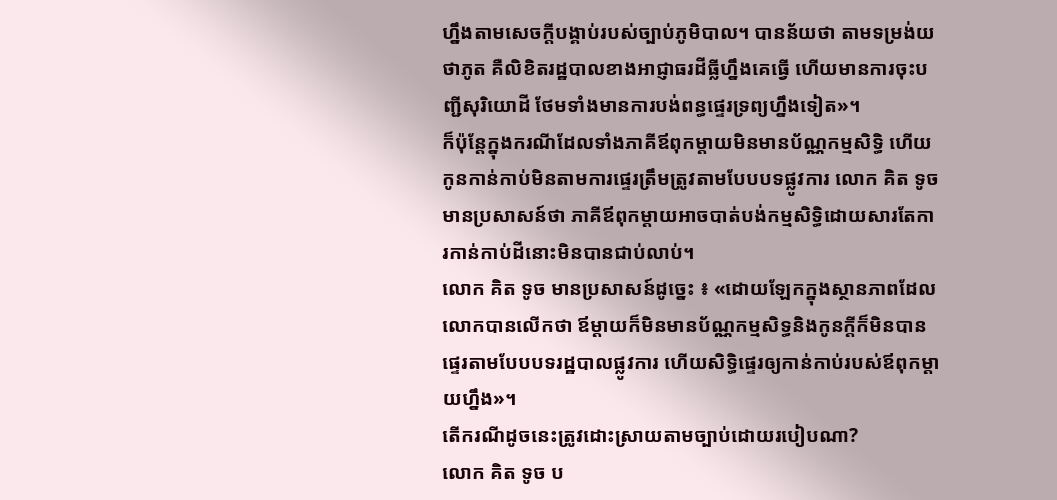ហ្នឹងតាមសេចក្តីបង្គាប់របស់ច្បាប់ភូមិបាល។ បានន័យថា តាមទម្រង់យថាភូត គឺលិខិតរដ្ឋបាលខាងអាជ្ញាធរដីធ្លីហ្នឹងគេធ្វើ ហើយមានការចុះបញ្ជីសុរិយោដី ថែមទាំងមានការបង់ពន្ធផ្ទេរទ្រព្យហ្នឹងទៀត»។
ក៏ប៉ុន្តែក្នុងករណីដែលទាំងភាគីឪពុកម្តាយមិនមានប័ណ្ណកម្មសិទ្ធិ ហើយកូនកាន់កាប់មិនតាមការផ្ទេរត្រឹមត្រូវតាមបែបបទផ្លូវការ លោក គិត ទូច មានប្រសាសន៍ថា ភាគីឪពុកម្តាយអាចបាត់បង់កម្មសិទ្ធិដោយសារតែការកាន់កាប់ដីនោះមិនបានជាប់លាប់។
លោក គិត ទូច មានប្រសាសន៍ដូច្នេះ ៖ «ដោយឡែកក្នុងស្ថានភាពដែលលោកបានលើកថា ឪម្តាយក៏មិនមានប័ណ្ណកម្មសិទ្ធនិងកូនក្តីក៏មិនបានផ្ទេរតាមបែបបទរដ្ឋបាលផ្លូវការ ហើយសិទ្ធិផ្ទេរឲ្យកាន់កាប់របស់ឪពុកម្តាយហ្នឹង»។
តើករណីដូចនេះត្រូវដោះស្រាយតាមច្បាប់ដោយរបៀបណា?
លោក គិត ទូច ប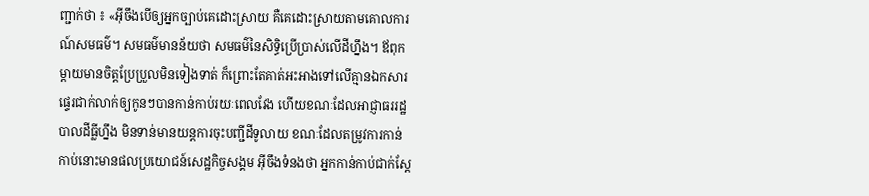ញ្ជាក់ថា ៖ «អ៊ីចឹងបើឲ្យអ្នកច្បាប់គេដោះស្រាយ គឺគេដោះស្រាយតាមគោលការណ៍សមធម៌។ សមធម៌មានន័យថា សមធម៌នៃសិទ្ធិប្រើប្រាស់លើដីហ្នឹង។ ឪពុកម្តាយមានចិត្តប្រែប្រួលមិនទៀងទាត់ ក៏ព្រោះតែគាត់អះអាងទៅលើគ្មានឯកសារផ្ទេរជាក់លាក់ឲ្យកូនៗបានកាន់កាប់រយៈពេលវែង ហើយខណៈដែលអាជ្ញាធររដ្ឋបាលដីធ្លីហ្នឹង មិនទាន់មានយន្តការចុះបញ្ជីដីទូលាយ ខណៈដែលតម្រូវការកាន់កាប់នោះមានផលប្រយោជន៍សេដ្ឋកិច្ចសង្គម អ៊ីចឹងទំនងថា អ្នកកាន់កាប់ជាក់ស្តែ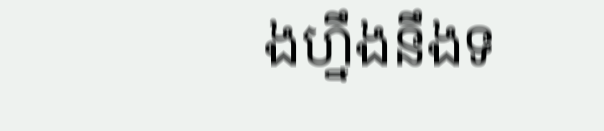ងហ្នឹងនឹងទ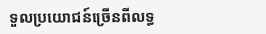ទួលប្រយោជន៍ច្រើនពីលទ្ធ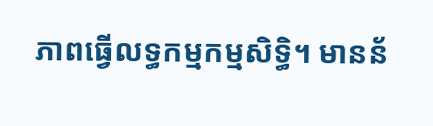ភាពធ្វើលទ្ធកម្មកម្មសិទ្ធិ។ មានន័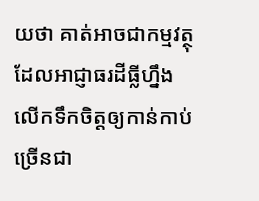យថា គាត់អាចជាកម្មវត្ថុដែលអាជ្ញាធរដីធ្លីហ្នឹងលើកទឹកចិត្តឲ្យកាន់កាប់ច្រើនជា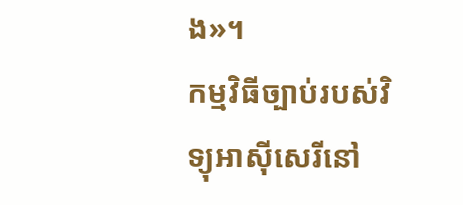ង»។
កម្មវិធីច្បាប់របស់វិទ្យុអាស៊ីសេរីនៅ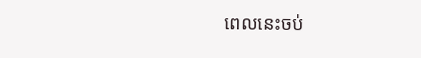ពេលនេះចប់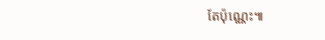តែប៉ុណ្ណេះ៕